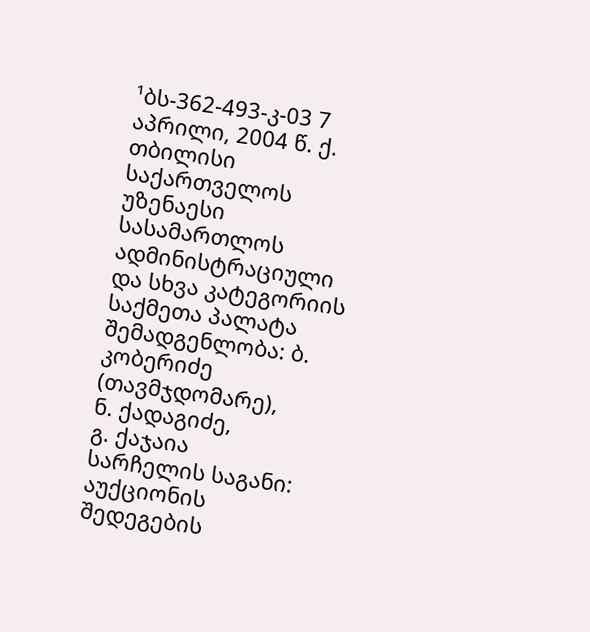¹ბს-362-493-კ-03 7 აპრილი, 2004 წ. ქ. თბილისი
საქართველოს უზენაესი სასამართლოს ადმინისტრაციული და სხვა კატეგორიის საქმეთა პალატა
შემადგენლობა: ბ. კობერიძე (თავმჯდომარე),
ნ. ქადაგიძე,
გ. ქაჯაია
სარჩელის საგანი: აუქციონის შედეგების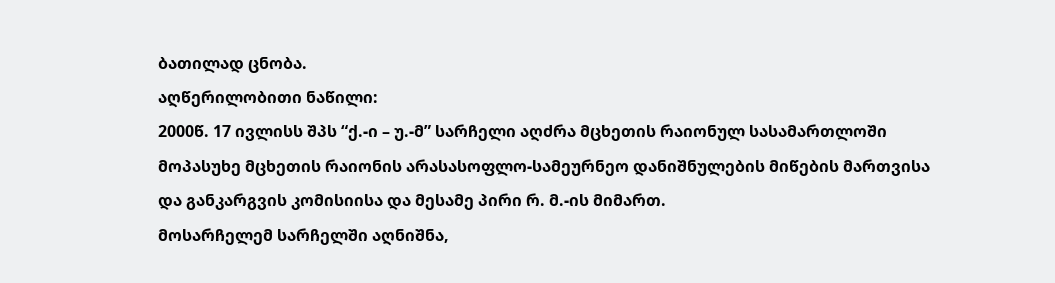ბათილად ცნობა.
აღწერილობითი ნაწილი:
2000წ. 17 ივლისს შპს “ქ.-ი – უ.-მ” სარჩელი აღძრა მცხეთის რაიონულ სასამართლოში მოპასუხე მცხეთის რაიონის არასასოფლო-სამეურნეო დანიშნულების მიწების მართვისა და განკარგვის კომისიისა და მესამე პირი რ. მ.-ის მიმართ.
მოსარჩელემ სარჩელში აღნიშნა,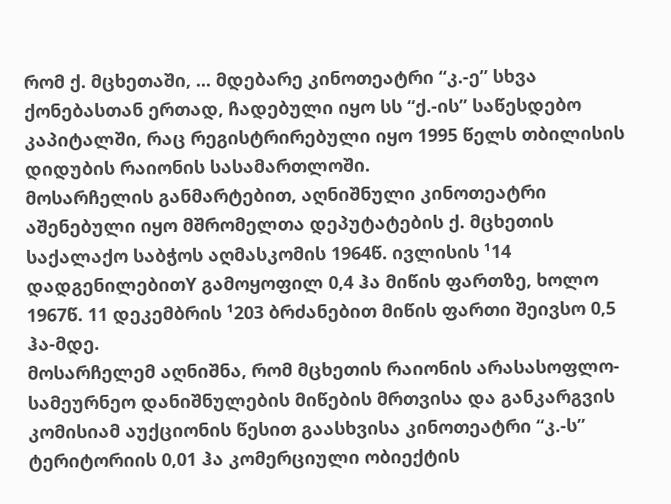რომ ქ. მცხეთაში, ... მდებარე კინოთეატრი “კ.-ე” სხვა ქონებასთან ერთად, ჩადებული იყო სს “ქ.-ის” საწესდებო კაპიტალში, რაც რეგისტრირებული იყო 1995 წელს თბილისის დიდუბის რაიონის სასამართლოში.
მოსარჩელის განმარტებით, აღნიშნული კინოთეატრი აშენებული იყო მშრომელთა დეპუტატების ქ. მცხეთის საქალაქო საბჭოს აღმასკომის 1964წ. ივლისის ¹14 დადგენილებითY გამოყოფილ 0,4 ჰა მიწის ფართზე, ხოლო 1967წ. 11 დეკემბრის ¹203 ბრძანებით მიწის ფართი შეივსო 0,5 ჰა-მდე.
მოსარჩელემ აღნიშნა, რომ მცხეთის რაიონის არასასოფლო-სამეურნეო დანიშნულების მიწების მრთვისა და განკარგვის კომისიამ აუქციონის წესით გაასხვისა კინოთეატრი “კ.-ს” ტერიტორიის 0,01 ჰა კომერციული ობიექტის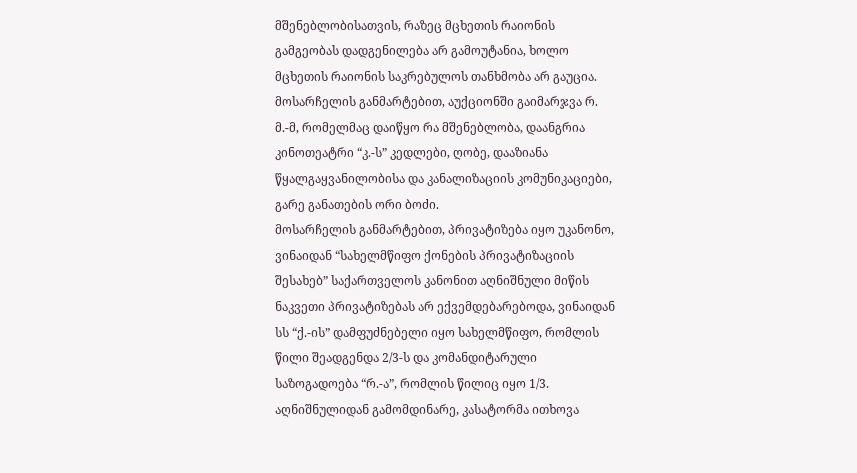მშენებლობისათვის, რაზეც მცხეთის რაიონის გამგეობას დადგენილება არ გამოუტანია, ხოლო მცხეთის რაიონის საკრებულოს თანხმობა არ გაუცია.
მოსარჩელის განმარტებით, აუქციონში გაიმარჯვა რ. მ.-მ, რომელმაც დაიწყო რა მშენებლობა, დაანგრია კინოთეატრი “კ.-ს” კედლები, ღობე, დააზიანა წყალგაყვანილობისა და კანალიზაციის კომუნიკაციები, გარე განათების ორი ბოძი.
მოსარჩელის განმარტებით, პრივატიზება იყო უკანონო, ვინაიდან “სახელმწიფო ქონების პრივატიზაციის შესახებ” საქართველოს კანონით აღნიშნული მიწის ნაკვეთი პრივატიზებას არ ექვემდებარებოდა, ვინაიდან სს “ქ.-ის” დამფუძნებელი იყო სახელმწიფო, რომლის წილი შეადგენდა 2/3-ს და კომანდიტარული საზოგადოება “რ.-ა”, რომლის წილიც იყო 1/3.
აღნიშნულიდან გამომდინარე, კასატორმა ითხოვა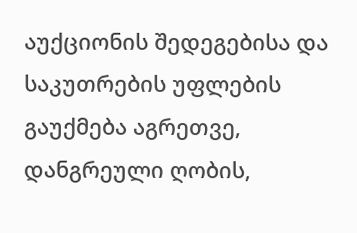აუქციონის შედეგებისა და საკუთრების უფლების გაუქმება აგრეთვე, დანგრეული ღობის,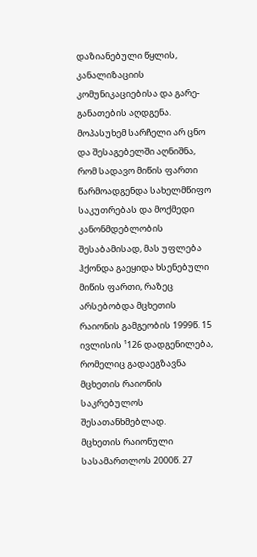დაზიანებული წყლის, კანალიზაციის კომუნიკაციებისა და გარე-განათების აღდგენა.
მოპასუხემ სარჩელი არ ცნო და შესაგებელში აღნიშნა, რომ სადავო მიწის ფართი წარმოადგენდა სახელმწიფო საკუთრებას და მოქმედი კანონმდებლობის შესაბამისად, მას უფლება ჰქონდა გაეყიდა ხსენებული მიწის ფართი, რაზეც არსებობდა მცხეთის რაიონის გამგეობის 1999წ. 15 ივლისის ¹126 დადგენილება, რომელიც გადაეგზავნა მცხეთის რაიონის საკრებულოს შესათანხმებლად.
მცხეთის რაიონული სასამართლოს 2000წ. 27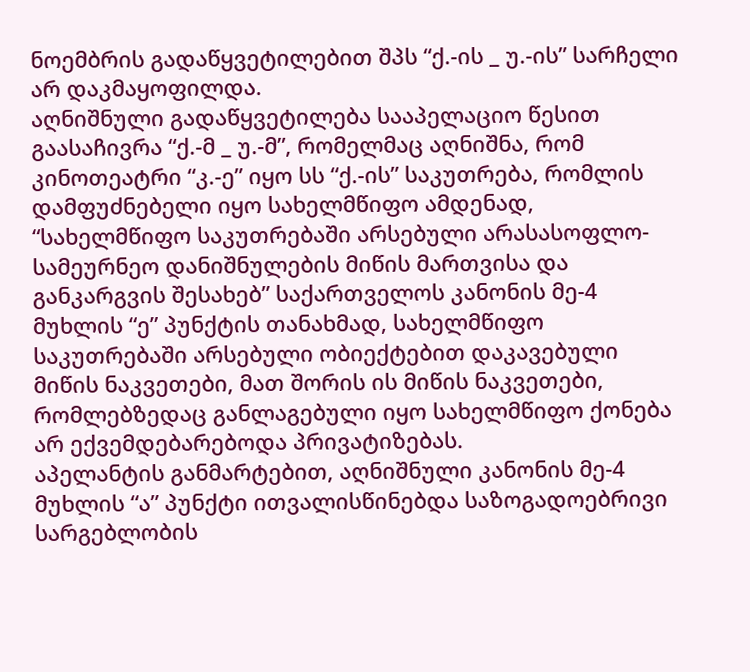ნოემბრის გადაწყვეტილებით შპს “ქ.-ის _ უ.-ის” სარჩელი არ დაკმაყოფილდა.
აღნიშნული გადაწყვეტილება სააპელაციო წესით გაასაჩივრა “ქ.-მ _ უ.-მ”, რომელმაც აღნიშნა, რომ კინოთეატრი “კ.-ე” იყო სს “ქ.-ის” საკუთრება, რომლის დამფუძნებელი იყო სახელმწიფო ამდენად, “სახელმწიფო საკუთრებაში არსებული არასასოფლო-სამეურნეო დანიშნულების მიწის მართვისა და განკარგვის შესახებ” საქართველოს კანონის მე-4 მუხლის “ე” პუნქტის თანახმად, სახელმწიფო საკუთრებაში არსებული ობიექტებით დაკავებული მიწის ნაკვეთები, მათ შორის ის მიწის ნაკვეთები, რომლებზედაც განლაგებული იყო სახელმწიფო ქონება არ ექვემდებარებოდა პრივატიზებას.
აპელანტის განმარტებით, აღნიშნული კანონის მე-4 მუხლის “ა” პუნქტი ითვალისწინებდა საზოგადოებრივი სარგებლობის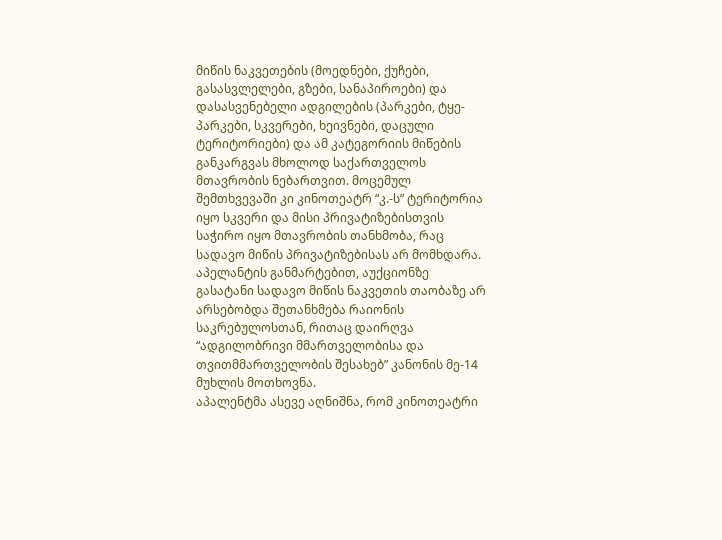მიწის ნაკვეთების (მოედნები, ქუჩები, გასასვლელები, გზები, სანაპიროები) და დასასვენებელი ადგილების (პარკები, ტყე-პარკები, სკვერები, ხეივნები, დაცული ტერიტორიები) და ამ კატეგორიის მიწების განკარგვას მხოლოდ საქართველოს მთავრობის ნებართვით. მოცემულ შემთხვევაში კი კინოთეატრ “კ.-ს” ტერიტორია იყო სკვერი და მისი პრივატიზებისთვის საჭირო იყო მთავრობის თანხმობა, რაც სადავო მიწის პრივატიზებისას არ მომხდარა.
აპელანტის განმარტებით, აუქციონზე გასატანი სადავო მიწის ნაკვეთის თაობაზე არ არსებობდა შეთანხმება რაიონის საკრებულოსთან, რითაც დაირღვა “ადგილობრივი მმართველობისა და თვითმმართველობის შესახებ” კანონის მე-14 მუხლის მოთხოვნა.
აპალენტმა ასევე აღნიშნა, რომ კინოთეატრი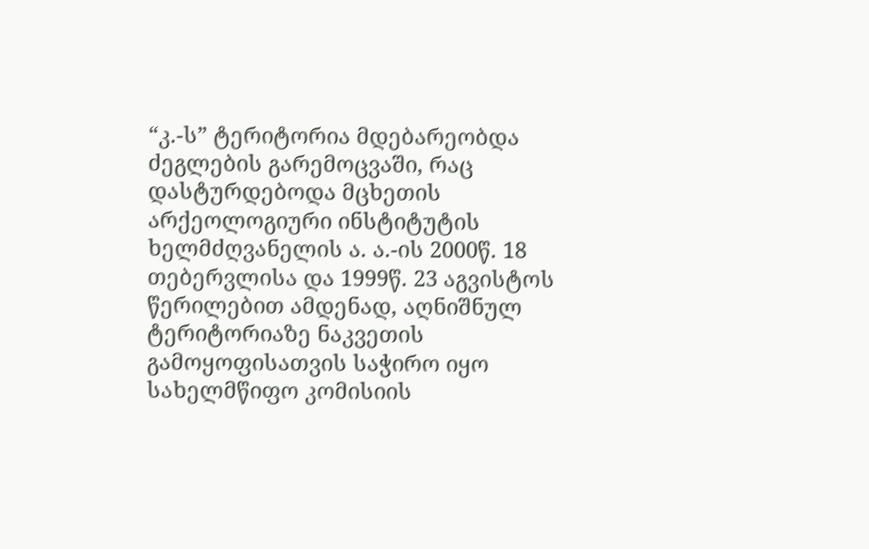“კ.-ს” ტერიტორია მდებარეობდა ძეგლების გარემოცვაში, რაც დასტურდებოდა მცხეთის არქეოლოგიური ინსტიტუტის ხელმძღვანელის ა. ა.-ის 2000წ. 18 თებერვლისა და 1999წ. 23 აგვისტოს წერილებით ამდენად, აღნიშნულ ტერიტორიაზე ნაკვეთის გამოყოფისათვის საჭირო იყო სახელმწიფო კომისიის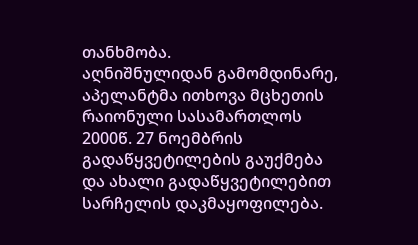თანხმობა.
აღნიშნულიდან გამომდინარე, აპელანტმა ითხოვა მცხეთის რაიონული სასამართლოს 2000წ. 27 ნოემბრის გადაწყვეტილების გაუქმება და ახალი გადაწყვეტილებით სარჩელის დაკმაყოფილება.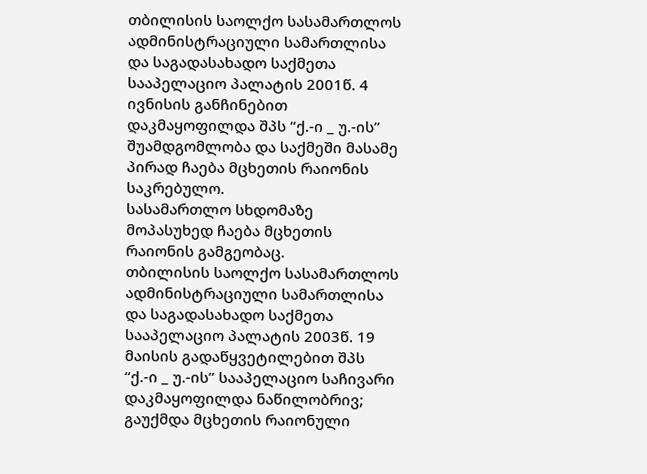თბილისის საოლქო სასამართლოს ადმინისტრაციული სამართლისა და საგადასახადო საქმეთა სააპელაციო პალატის 2001წ. 4 ივნისის განჩინებით დაკმაყოფილდა შპს “ქ.-ი _ უ.-ის” შუამდგომლობა და საქმეში მასამე პირად ჩაება მცხეთის რაიონის საკრებულო.
სასამართლო სხდომაზე მოპასუხედ ჩაება მცხეთის რაიონის გამგეობაც.
თბილისის საოლქო სასამართლოს ადმინისტრაციული სამართლისა და საგადასახადო საქმეთა სააპელაციო პალატის 2003წ. 19 მაისის გადაწყვეტილებით შპს “ქ.-ი _ უ.-ის” სააპელაციო საჩივარი დაკმაყოფილდა ნაწილობრივ; გაუქმდა მცხეთის რაიონული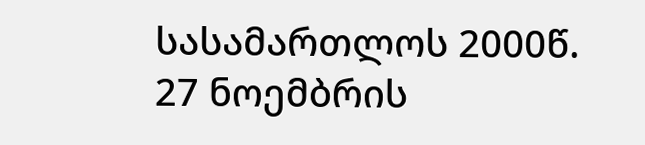სასამართლოს 2000წ. 27 ნოემბრის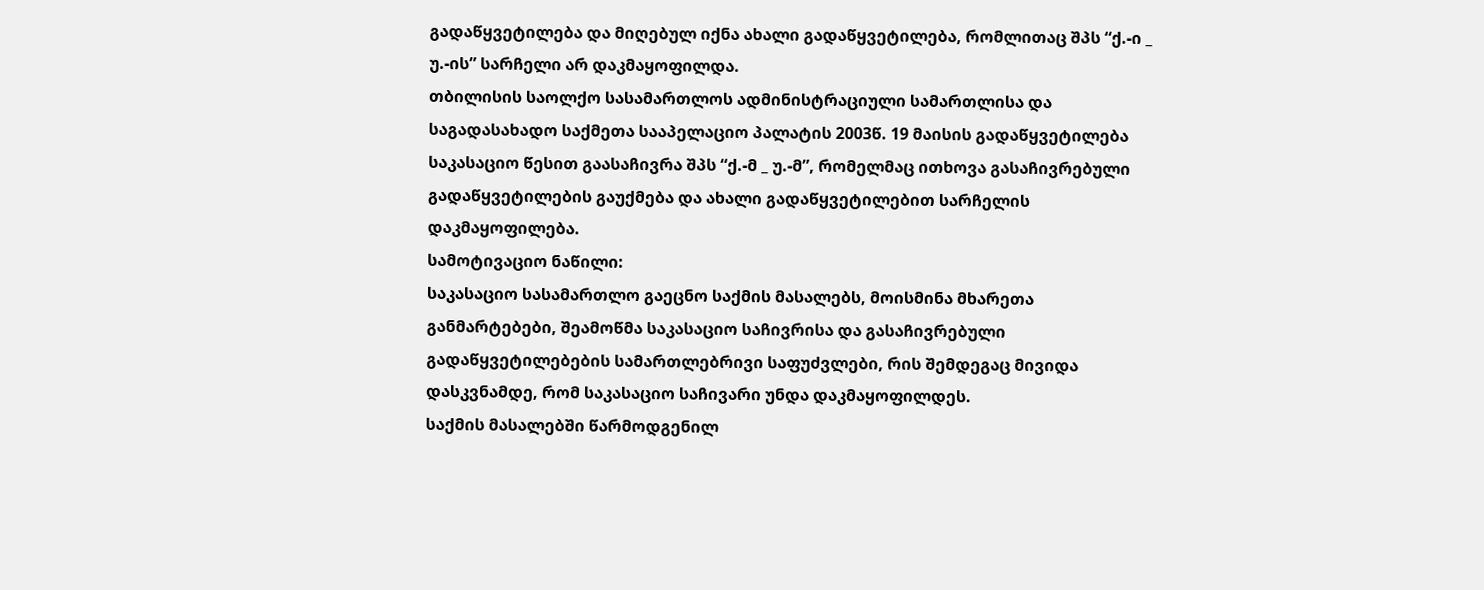გადაწყვეტილება და მიღებულ იქნა ახალი გადაწყვეტილება, რომლითაც შპს “ქ.-ი _ უ.-ის” სარჩელი არ დაკმაყოფილდა.
თბილისის საოლქო სასამართლოს ადმინისტრაციული სამართლისა და საგადასახადო საქმეთა სააპელაციო პალატის 2003წ. 19 მაისის გადაწყვეტილება საკასაციო წესით გაასაჩივრა შპს “ქ.-მ _ უ.-მ”, რომელმაც ითხოვა გასაჩივრებული გადაწყვეტილების გაუქმება და ახალი გადაწყვეტილებით სარჩელის დაკმაყოფილება.
სამოტივაციო ნაწილი:
საკასაციო სასამართლო გაეცნო საქმის მასალებს, მოისმინა მხარეთა განმარტებები, შეამოწმა საკასაციო საჩივრისა და გასაჩივრებული გადაწყვეტილებების სამართლებრივი საფუძვლები, რის შემდეგაც მივიდა დასკვნამდე, რომ საკასაციო საჩივარი უნდა დაკმაყოფილდეს.
საქმის მასალებში წარმოდგენილ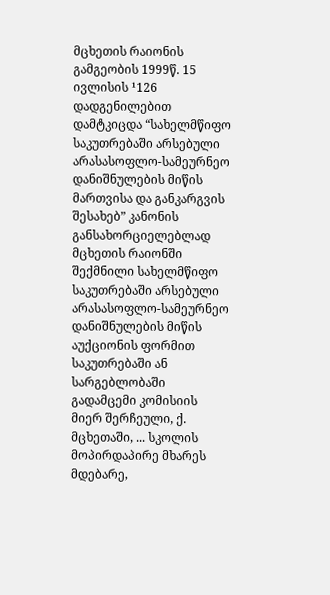მცხეთის რაიონის გამგეობის 1999წ. 15 ივლისის ¹126 დადგენილებით დამტკიცდა “სახელმწიფო საკუთრებაში არსებული არასასოფლო-სამეურნეო დანიშნულების მიწის მართვისა და განკარგვის შესახებ” კანონის განსახორციელებლად მცხეთის რაიონში შექმნილი სახელმწიფო საკუთრებაში არსებული არასასოფლო-სამეურნეო დანიშნულების მიწის აუქციონის ფორმით საკუთრებაში ან სარგებლობაში გადამცემი კომისიის მიერ შერჩეული, ქ. მცხეთაში, ... სკოლის მოპირდაპირე მხარეს მდებარე,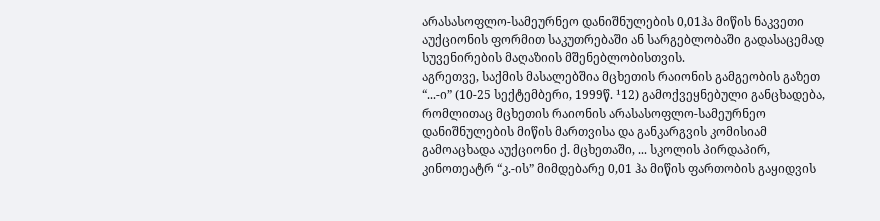არასასოფლო-სამეურნეო დანიშნულების 0,01ჰა მიწის ნაკვეთი აუქციონის ფორმით საკუთრებაში ან სარგებლობაში გადასაცემად სუვენირების მაღაზიის მშენებლობისთვის.
აგრეთვე, საქმის მასალებშია მცხეთის რაიონის გამგეობის გაზეთ “...-ი” (10-25 სექტემბერი, 1999წ. ¹12) გამოქვეყნებული განცხადება, რომლითაც მცხეთის რაიონის არასასოფლო-სამეურნეო დანიშნულების მიწის მართვისა და განკარგვის კომისიამ გამოაცხადა აუქციონი ქ. მცხეთაში, ... სკოლის პირდაპირ, კინოთეატრ “კ.-ის” მიმდებარე 0,01 ჰა მიწის ფართობის გაყიდვის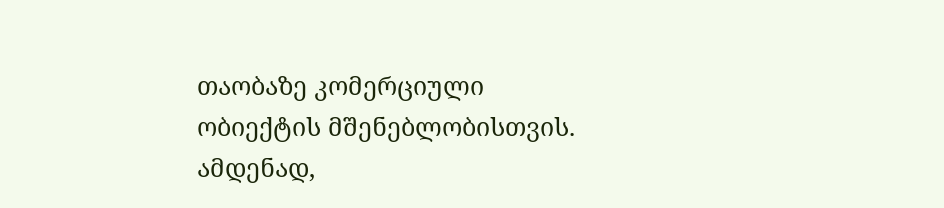თაობაზე კომერციული ობიექტის მშენებლობისთვის.
ამდენად,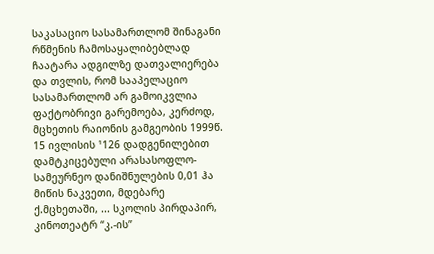საკასაციო სასამართლომ შინაგანი რწმენის ჩამოსაყალიბებლად ჩაატარა ადგილზე დათვალიერება და თვლის, რომ სააპელაციო სასამართლომ არ გამოიკვლია ფაქტობრივი გარემოება, კერძოდ, მცხეთის რაიონის გამგეობის 1999წ. 15 ივლისის ¹126 დადგენილებით დამტკიცებული არასასოფლო-სამეურნეო დანიშნულების 0,01 ჰა მიწის ნაკვეთი, მდებარე ქ.მცხეთაში, ... სკოლის პირდაპირ, კინოთეატრ “კ.-ის”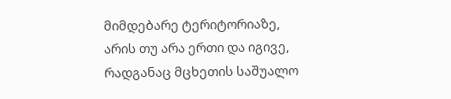მიმდებარე ტერიტორიაზე, არის თუ არა ერთი და იგივე, რადგანაც მცხეთის საშუალო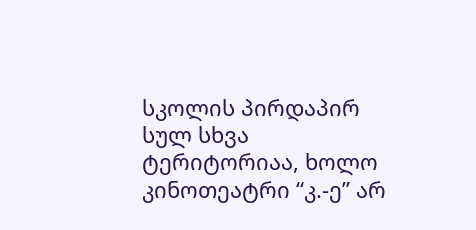სკოლის პირდაპირ სულ სხვა ტერიტორიაა, ხოლო კინოთეატრი “კ.-ე” არ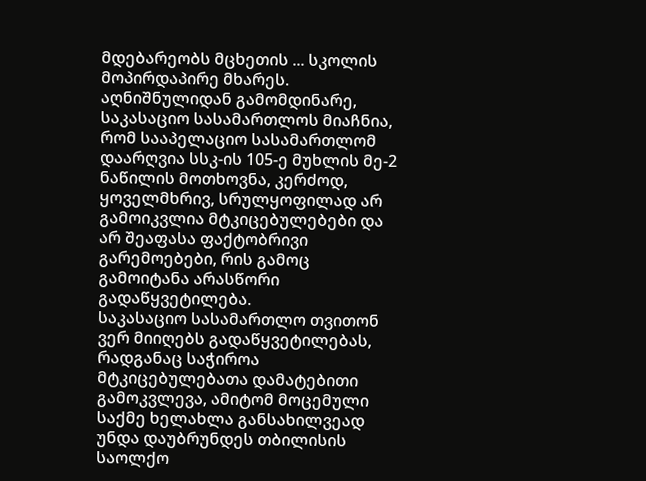მდებარეობს მცხეთის ... სკოლის მოპირდაპირე მხარეს.
აღნიშნულიდან გამომდინარე, საკასაციო სასამართლოს მიაჩნია, რომ სააპელაციო სასამართლომ დაარღვია სსკ-ის 105-ე მუხლის მე-2 ნაწილის მოთხოვნა, კერძოდ, ყოველმხრივ, სრულყოფილად არ გამოიკვლია მტკიცებულებები და არ შეაფასა ფაქტობრივი გარემოებები, რის გამოც გამოიტანა არასწორი გადაწყვეტილება.
საკასაციო სასამართლო თვითონ ვერ მიიღებს გადაწყვეტილებას, რადგანაც საჭიროა მტკიცებულებათა დამატებითი გამოკვლევა, ამიტომ მოცემული საქმე ხელახლა განსახილვეად უნდა დაუბრუნდეს თბილისის საოლქო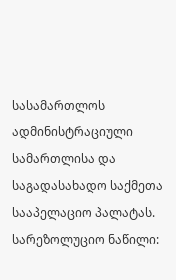სასამართლოს ადმინისტრაციული სამართლისა და საგადასახადო საქმეთა სააპელაციო პალატას.
სარეზოლუციო ნაწილი: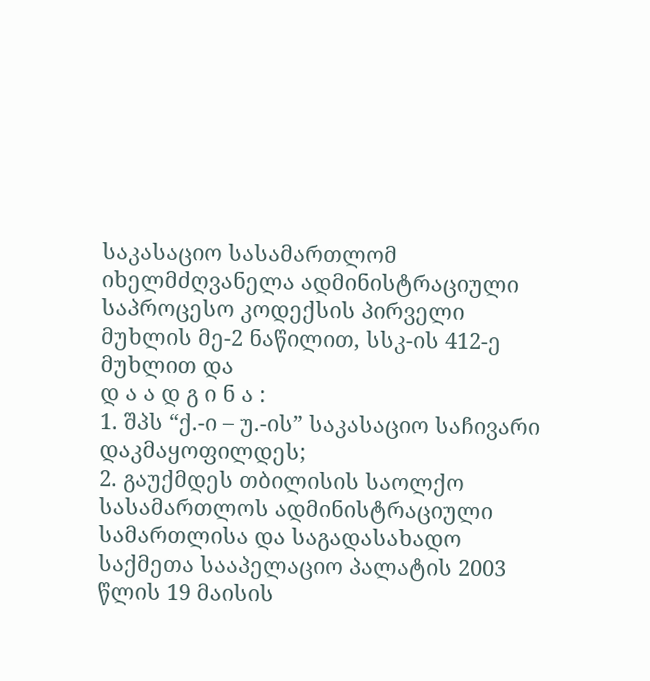საკასაციო სასამართლომ იხელმძღვანელა ადმინისტრაციული საპროცესო კოდექსის პირველი მუხლის მე-2 ნაწილით, სსკ-ის 412-ე მუხლით და
დ ა ა დ გ ი ნ ა :
1. შპს “ქ.-ი – უ.-ის” საკასაციო საჩივარი დაკმაყოფილდეს;
2. გაუქმდეს თბილისის საოლქო სასამართლოს ადმინისტრაციული სამართლისა და საგადასახადო საქმეთა სააპელაციო პალატის 2003 წლის 19 მაისის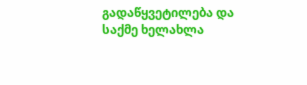გადაწყვეტილება და საქმე ხელახლა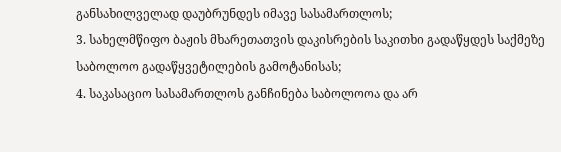განსახილველად დაუბრუნდეს იმავე სასამართლოს;
3. სახელმწიფო ბაჟის მხარეთათვის დაკისრების საკითხი გადაწყდეს საქმეზე საბოლოო გადაწყვეტილების გამოტანისას;
4. საკასაციო სასამართლოს განჩინება საბოლოოა და არ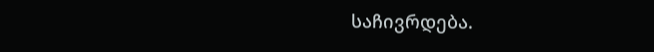საჩივრდება.